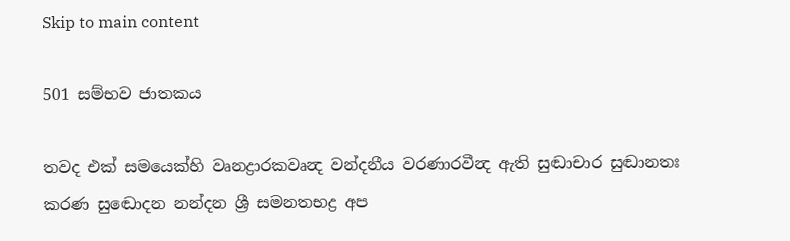Skip to main content

501 සම්භව ජාතකය

තවද එක් සමයෙක්හි වෘනද්‍රාරකවෘන්‍ද වන්දනීය වරණාරවීන්‍ද ඇති සුඬාචාර සුඬානතඃ කරණ සුඬොදන නන්දන ශ්‍රී සමනතභද්‍ර අප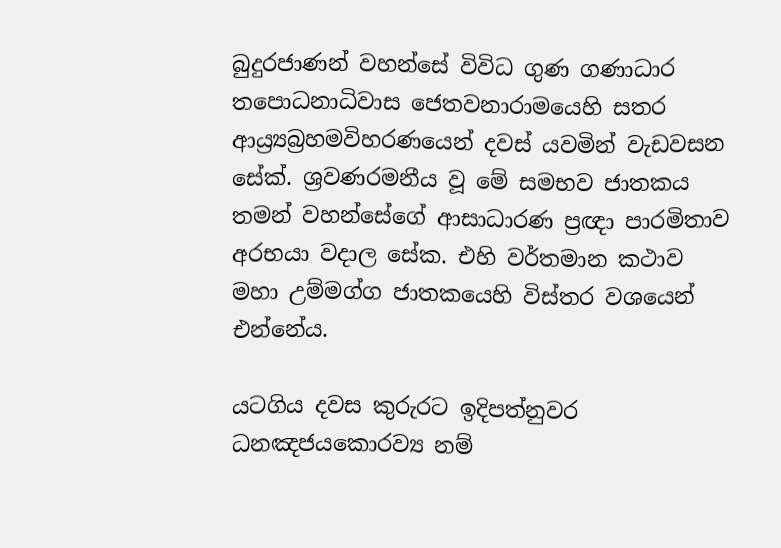බුදුරජාණන් වහන්සේ විවිධ ගුණ ගණාධාර තපොධනාධිවාස ජෙතවනාරාමයෙහි සතර ආය්‍ර්‍යබ්‍රහමවිහරණයෙන් දවස් යවමින් වැඩවසන සේක්. ශ්‍රවණරමනීය වූ මේ සමභව ජාතකය තමන් වහන්සේගේ ආසාධාරණ ප්‍රඥා පාරමිතාව අරභයා වදාල සේක. එහි වර්තමාන කථාව මහා උම්මග්ග ජාතකයෙහි විස්තර වශයෙන් එන්නේය.

යටගිය දවස කුරුරට ඉදිපත්නුවර ධනඤජයකොරව්‍ය නම්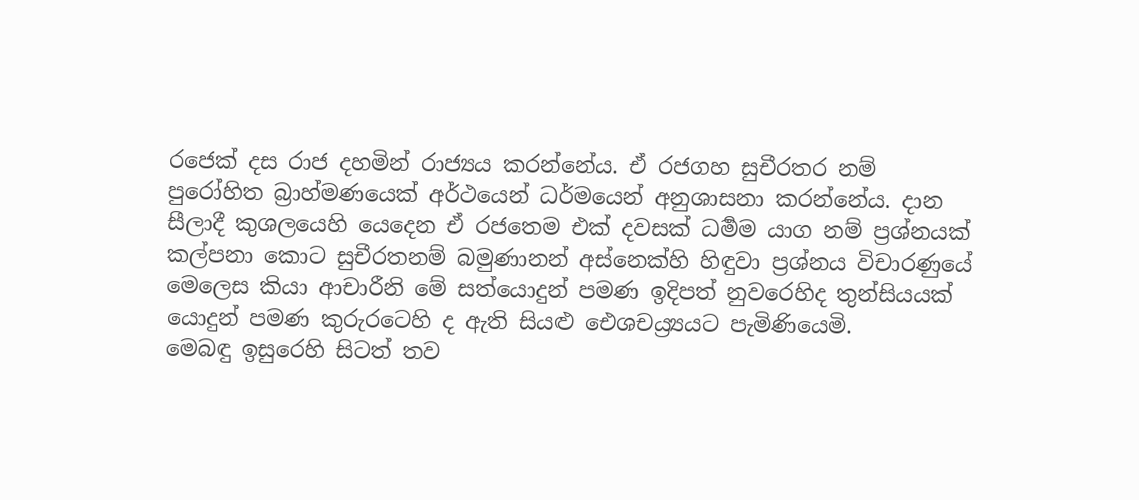රජෙක් දස රාජ දහමින් රාජ්‍යය කරන්නේය. ඒ රජගහ සුචීරතර නම් පුරෝහිත බ්‍රාහ්මණයෙක් අර්ථයෙන් ධර්මයෙන් අනුශාසනා කරන්නේය. දාන සීලාදී කුශලයෙහි යෙදෙන ඒ රජතෙම එක් දවසක් ධර්‍මම යාග නම් ප්‍රශ්නයක් කල්පනා කොට සුචීරතනම් බමුණානන් අස්නෙක්හි හිඳුවා ප්‍රශ්නය විචාරණුයේ මෙලෙස කියා ආචාරීනි මේ සත්යොදුන් පමණ ඉදිපත් නුවරෙහිද තුන්සියයක් යොදුන් පමණ කුරුරටෙහි ද ඇති සියළු ඓශචය්‍ර්‍යයට පැමිණියෙමි.
මෙබඳු ඉසුරෙහි සිටත් තව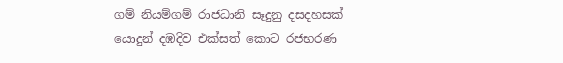ගම් නියම්ගම් රාජධානි සෑදුනු දසදහසක් යොදුන් දඹදිව එක්සත් කොට රජභරණ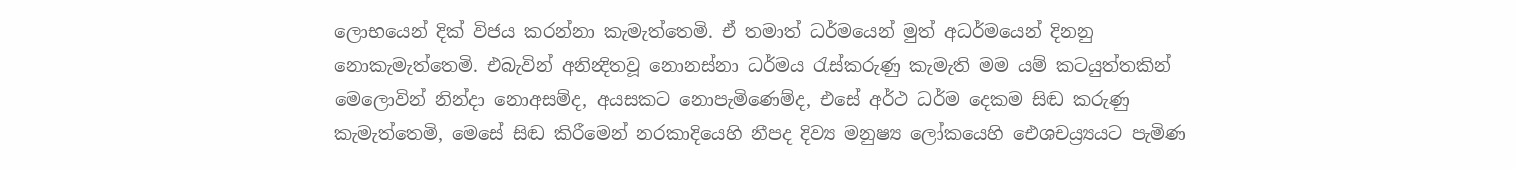ලොභයෙන් දික් විජය කරන්නා කැමැත්තෙමි. ඒ තමාත් ධර්මයෙන් මුත් අධර්මයෙන් දිනනු නොකැමැත්තෙමි. එබැවින් අනින්‍දිතවූ නොනස්නා ධර්මය රැස්කරුණු කැමැති මම යම් කටයුත්තකින් මෙලොවින් නින්දා නොඅසම්ද, අයසකට නොපැමිණෙම්ද, එසේ අර්ථ ධර්ම දෙකම සිඬ කරුණු කැමැත්තෙමි, මෙසේ සිඬ කිරීමෙන් නරකාදියෙහි නීපද දිව්‍ය මනුෂ්‍ය ලෝකයෙහි ඓශචය්‍ර්‍යයට පැමිණ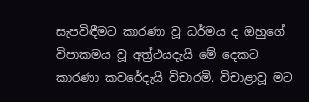සැපවිඳීමට කාරණා වූ ධර්මය ද ඔහුගේ විපාකමය වූ අත්‍ර්‍ථයදැයි මේ දෙකට කාරණා කවරේදැයි විචාරමි. විචාළාවූ මට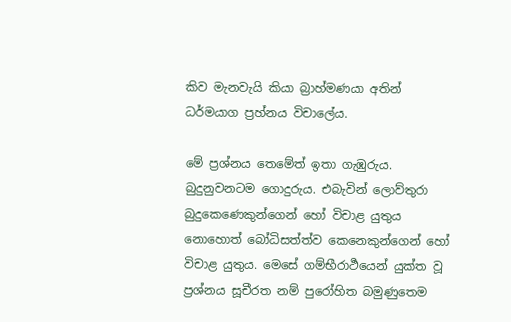කිව මැනවැයි කියා බ්‍රාහ්මණයා අතින් ධර්මයාග ප්‍රහ්නය විචාලේය.

මේ ප්‍රශ්නය තෙමේත් ඉතා ගැඹුරුය. බුදුනුවනටම ගොදුරුය. එබැවින් ලොව්තුරා බුදුකෙණෙකුන්ගෙන් හෝ විචාළ යුතුය නොහොත් බෝධිසත්ත්ව කෙනෙකුන්ගෙන් හෝ විචාළ යුතුය. මෙසේ ගම්භීරාර්‍ථයෙන් යුක්ත වූ ප්‍රශ්නය සූචීරත නම් පුරෝහිත බමුණුතෙම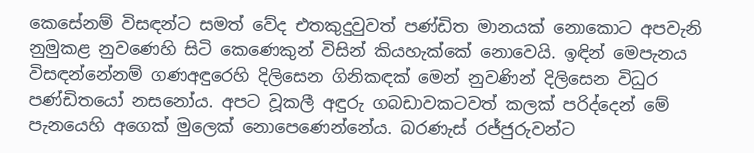කෙසේනම් විසඳන්ට සමත් වේද එතකුදුවුවත් පණ්ඩිත මානයක් නොකොට අපවැනි නුමුකළ නුවණෙහි සිටි කෙණෙකුන් විසින් කියහැක්කේ නොවෙයි. ඉඳින් මෙපැනය විසඳන්නේනම් ගණඅඳුරෙහි දිලිසෙන ගිනිකඳක් මෙන් නුවණින් දිලිසෙන විධුර පණ්ඩිතයෝ නසනෝය. අපට වූකලී අඳුරු ගබඩාවකටවත් කලක් පරිද්දෙන් මේ පැනයෙහි අගෙක් මුලෙක් නොපෙණෙන්නේය. බරණැස් රජ්ජුරුවන්ට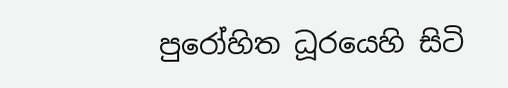පුරෝහිත ධූරයෙහි සිටි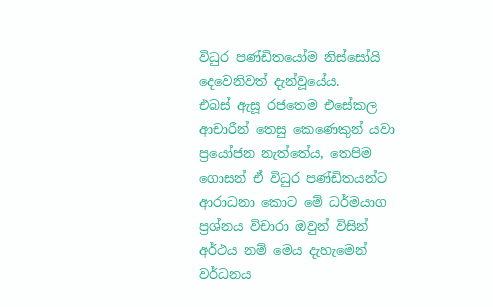විධුර පණ්ඩිතයෝම නිස්සෝයි දෙවෙනිවත් දැන්වූයේය.
එබස් ඇසූ රජතෙම එසේකල ආචාරීන් තෙසු කෙණෙකුන් යවා ප්‍රයෝජන නැත්තේය, තෙපිම ගොසන් ඒ විධුර පණ්ඩිතයන්ට ආරාධනා කොට මේ ධර්මයාග ප්‍රශ්නය විචාරා ඔවුන් විසින් අර්ථය නම් මෙය දැහැමෙන් වර්ධනය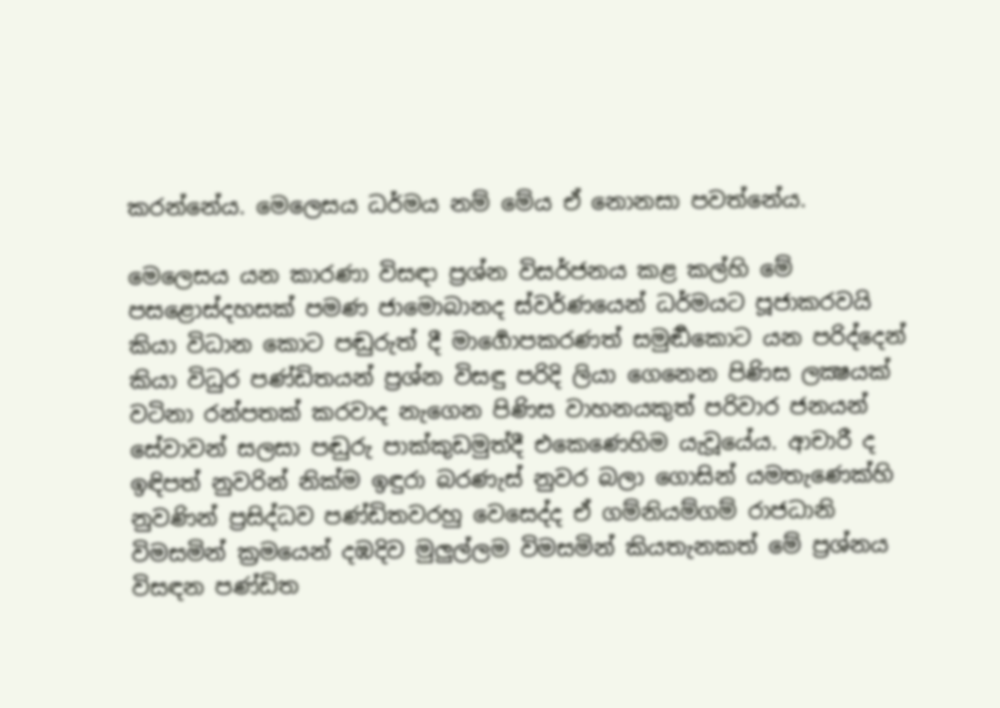කරන්නේය. මෙලෙසය ධර්මය නම් මේය ඒ නොනසා පවත්නේය.

මෙලෙසය යන කාරණා විසඳා ප්‍රශ්න විසර්ජනය කළ කල්හි මේ පසළොස්දහසක් පමණ ජාමොබානද ස්වර්ණයෙන් ධර්මයට පූජාකරවයි කියා විධාන කොට පඬුරුත් දී මාර්‍ගොපකරණත් සමුර්‍ඬකොට යන පරිද්දෙන් කියා විධුර පණ්ඩිතයන් ප්‍රශ්න විසඳු පරිදි ලියා ගෙනෙන පිණිස ලක්‍ෂයක් වටිනා රන්පතක් කරවාද නැගෙන පිණිස වාහනයකුත් පරිවාර ජනයන් සේවාවන් සලසා පඬුරු පාක්කුඩමුත්දී එකෙණෙහිම යැවූයේය. ආචාරී ද ඉඳිපත් නුවරින් නික්ම ඉඳුරා බරණැස් නුවර බලා ගොසින් යමතැණෙක්හි නුවණින් ප්‍රසිද්ධව පණ්ඩිතවරහු වෙසෙද්ද ඒ ගම්නියම්ගම් රාජධානි විමසමින් ක්‍රමයෙන් දඹදිව මුලුල්ලම විමසමින් කියතැනකත් මේ ප්‍රශ්නය විසඳන පණ්ඩිත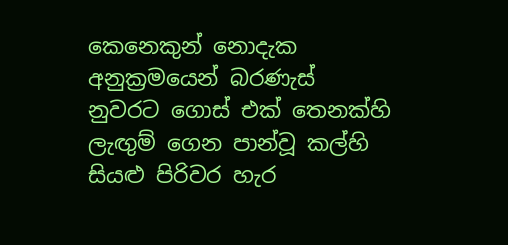කෙනෙකුන් නොදැක අනුක්‍රමයෙන් බරණැස් නුවරට ගොස් එක් තෙනක්හි ලැඟුම් ගෙන පාන්වූ කල්හි සියළු පිරිවර හැර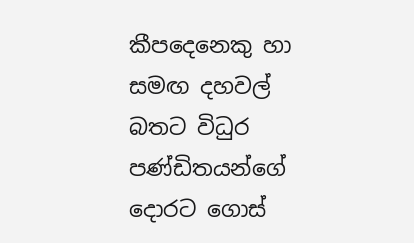කීපදෙනෙකු හා සමඟ දහවල් බතට විධුර පණ්ඩිතයන්ගේ දොරට ගොස්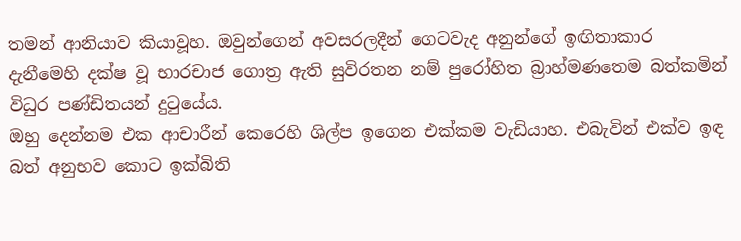තමන් ආනියාව කියාවූහ. ඔවුන්ගෙන් අවසරලදීන් ගෙටවැද අනුන්ගේ ඉඟිතාකාර දැනීමෙහි දක්ෂ වූ භාරචාජ ගොත්‍ර ඇති සුවිරතන නම් පුරෝහිත බ්‍රාහ්මණතෙම බත්කමින් විධුර පණ්ඩිතයන් දුටුයේය.
ඔහු දෙන්නම එක ආචාරීන් කෙරෙහි ශිල්ප ඉගෙන එක්කම වැඩියාහ. එබැවින් එක්ව ඉඳ බත් අනුභව කොට ඉක්බිති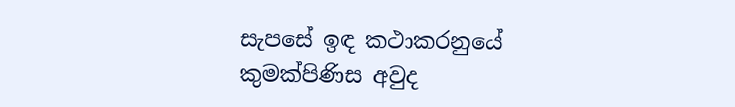සැපසේ ඉඳ කථාකරනුයේ කුමක්පිණිස අවුද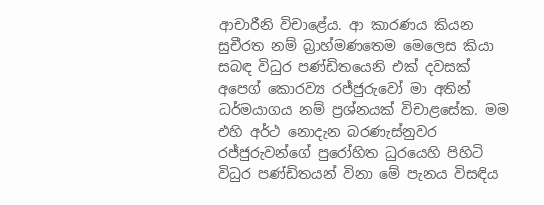ආචාරීනි විචාළේය. ආ කාරණය කියන සුචීරත නම් බ්‍රාහ්මණතෙම මෙලෙස කියා සබඳ විධුර පණ්ඩිතයෙනි එක් දවසක් අපෙග් කොරව්‍ය රජ්ජුරුවෝ මා අතින් ධර්මයාගය නම් ප්‍රශ්නයක් විචාළසේක. මම එහි අර්ථ නොදැන බරණැස්නුවර රජ්ජුරුවන්ගේ පුරෝහිත ධුරයෙහි පිහිටි විධුර පණ්ඩිතයන් විනා මේ පැනය විසඳිය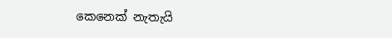කෙනෙක් නැතැයි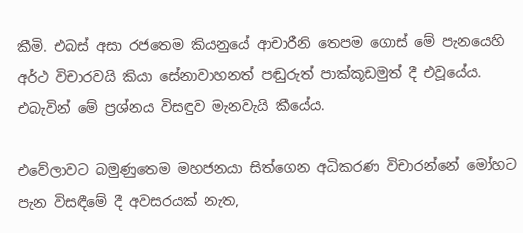කීමි. එබස් අසා රජතෙම කියනුයේ ආචාරීනි තෙපම ගොස් මේ පැනයෙහි අර්ථ විචාරවයි කියා සේනාවාහනත් පඬුරුත් පාක්කූඩමුත් දී එවූයේය. එබැවින් මේ ප්‍රශ්නය විසඳුව මැනවැයි කීයේය.

එවේලාවට බමුණුතෙම මහජනයා සිත්ගෙන අධිකරණ විචාරන්නේ මෝහට පැන විසඳීමේ දී අවසරයක් නැත,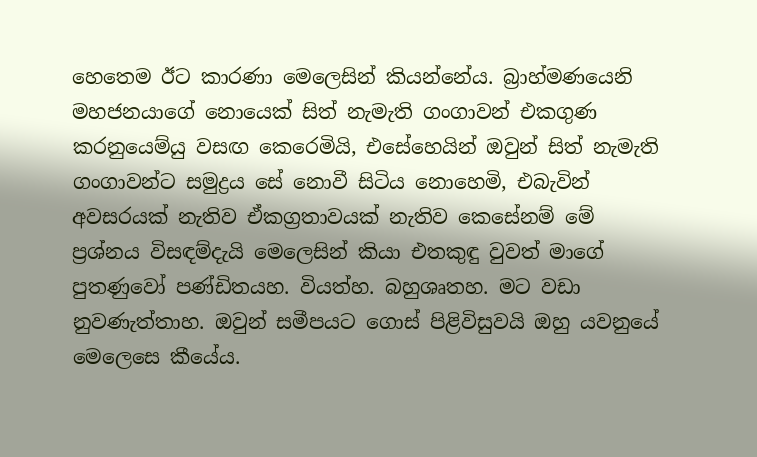හෙතෙම ඊට කාරණා මෙලෙසින් කියන්නේය. බ්‍රාහ්මණයෙනි මහජනයාගේ නොයෙක් සිත් නැමැති ගංගාවන් එකගුණ කරනුයෙම්යු වසඟ කෙරෙමියි, එසේහෙයින් ඔවුන් සිත් නැමැති ගංගාවන්ට සමුද්‍රය සේ නොවී සිටිය නොහෙමි, එබැවින් අවසරයක් නැතිව ඒකග්‍රතාවයක් නැතිව කෙසේනම් මේ ප්‍රශ්නය විසඳම්දැයි මෙලෙසින් කියා එතකුඳු වුවත් මාගේ පුතණුවෝ පණ්ඩිතයහ. වියත්හ. බහුශෘතහ. මට වඩා නුවණැත්තාහ. ඔවුන් සමීපයට ගොස් පිළිවිසුවයි ඔහු යවනුයේ මෙලෙසෙ කීයේය.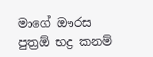මාගේ ඖරස පුත්‍රඕ භද්‍ර කනම්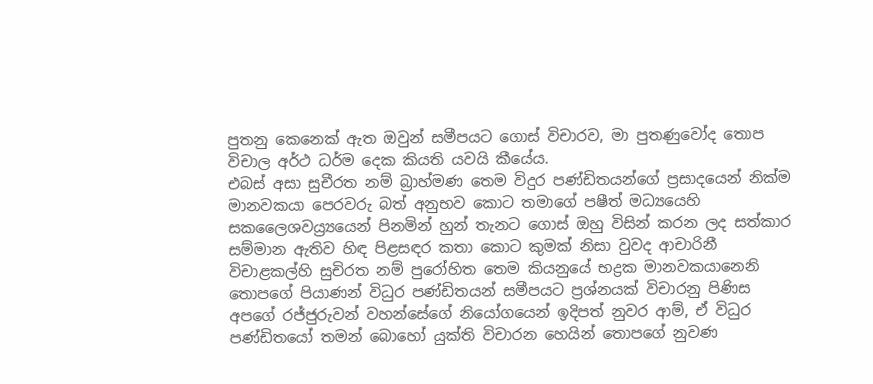පුතනු කෙනෙක් ඇත ඔවුන් සමීපයට ගොස් විචාරව, මා පුතණුවෝද තොප විචාල අර්ථ ධර්ම දෙක කියති යවයි කීයේය.
එබස් අසා සුචීරත නම් බ්‍රාහ්මණ තෙම විදුර පණ්ඩිතයන්ගේ ප්‍රසාදයෙන් නික්ම මානවකයා පෙරවරු බත් අනුභව කොට තමාගේ පෂීත් මධ්‍යයෙහි සකලෛශවය්‍ර්‍යයෙන් පිනමින් හුන් තැනට ගොස් ඔහු විසින් කරන ලද සත්කාර සම්මාන ඇතිව හිඳ පිළසඳර කතා කොට කුමක් නිසා වුවද ආචාරිනී විචාළකල්හි සුචිරත නම් පුරෝහිත තෙම කියනුයේ භද්‍රක මානවකයානෙනි තොපගේ පියාණන් විධුර පණ්ඩිතයන් සමීපයට ප්‍රශ්නයක් විචාරනු පිණිස අපගේ රජ්ජුරුවන් වහන්සේගේ නියෝගයෙන් ඉදිපත් නුවර ආම්, ඒ විධුර පණ්ඩිතයෝ තමන් බොහෝ යුක්ති විචාරන හෙයින් තොපගේ නුවණ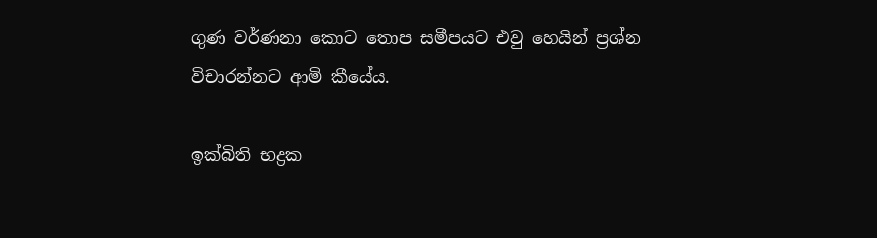ගුණ වර්ණනා කොට තොප සමීපයට එවු හෙයින් ප්‍රශ්න විචාරන්නට ආමි කීයේය.

ඉක්බිති භද්‍රක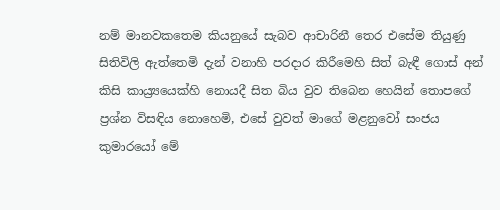නම් මානවකතෙම කියනුයේ සැබව ආචාරිනී තෙර එසේම තියුණු සිතිවිලි ඇත්තෙමි දැන් වනාහි පරදාර කිරීමෙහි සිත් බැඳී ගොස් අන් කිසි කාය්‍ර්‍යයෙක්හි නොයදී සිත බිය වුව තිබෙන හෙයින් තොපගේ ප්‍රශ්න විසඳිය නොහෙමි, එසේ වුවත් මාගේ මළනුවෝ සංජය කුමාරයෝ මේ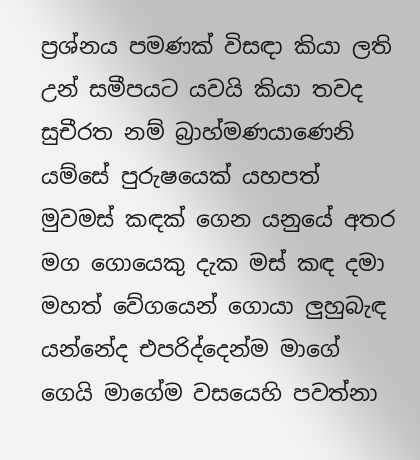ප්‍රශ්නය පමණක් විසඳා කියා ලති උන් සමීපයට යවයි කියා තවද සුචීරත නම් බ්‍රාහ්මණයාණෙනි යම්සේ පුරුෂයෙක් යහපත් මුවමස් කඳක් ගෙන යනුයේ අතර මග ගොයෙකු දැක මස් කඳ දමා මහත් වේගයෙන් ගොයා ලුහුබැඳ යන්නේද එපරිද්දෙන්ම මාගේ ගෙයි මාගේම වසයෙහි පවත්නා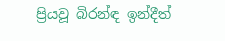ප්‍රියවූ බිරන්ඳ ඉන්දීත්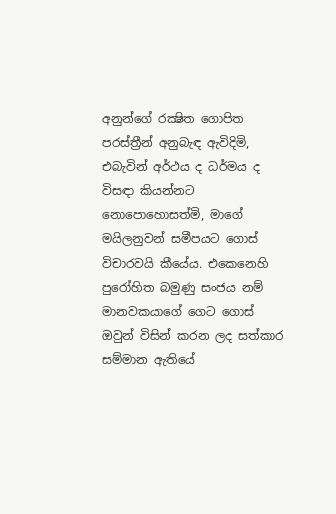අනුන්ගේ රක්‍ෂිත ගොපිත පරස්ත්‍රීන් අනුබැඳ ඇවිදිමි, එබැවින් අර්ථය ද ධර්මය ද විසඳා කියන්නට නොපොහොසත්මි, මාගේ මයිලනුවන් සමීපයට ගොස් විචාරවයි කීයේය. එකෙනෙහි පුරෝහිත බමුණු සංජය නම් මානවකයාගේ ගෙට ගොස් ඔවුන් විසින් කරන ලද සත්කාර සම්මාන ඇතියේ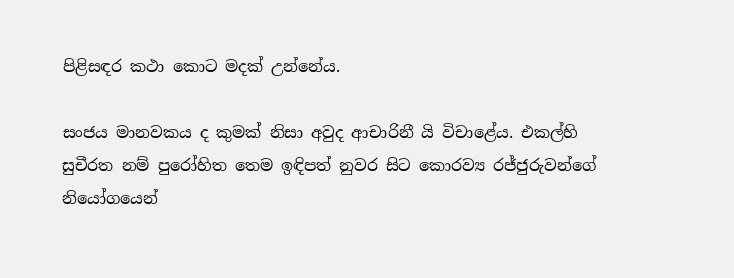පිළිසඳර කථා කොට මදක් උන්නේය.

සංජය මානවකය ද කුමක් නිසා අවුද ආචාරිනී යි විචාළේය. එකල්හි සුචීරත නම් පුරෝහිත තෙම ඉඳිපත් නුවර සිට කොරව්‍ය රජ්ජුරුවන්ගේ නියෝගයෙන්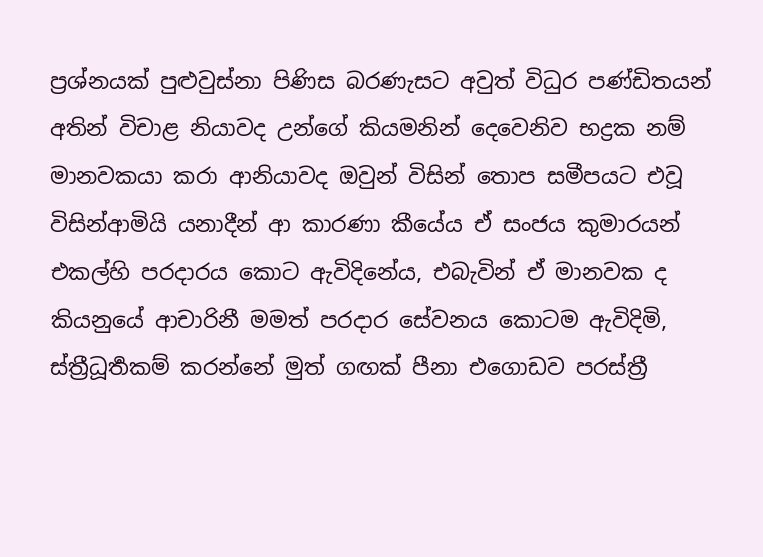ප්‍රශ්නයක් පුළුවුස්නා පිණිස බරණැසට අවුත් විධුර පණ්ඩිතයන් අතින් විචාළ නියාවද උන්ගේ කියමනින් දෙවෙනිව භද්‍රක නම් මානවකයා කරා ආනියාවද ඔවුන් විසින් තොප සමීපයට එවූ විසින්ආමියි යනාදීන් ආ කාරණා කීයේය ඒ සංජය කුමාරයන් එකල්හි පරදාරය කොට ඇවිදිනේය, එබැවින් ඒ මානවක ද කියනුයේ ආචාරිනී මමත් පරදාර සේවනය කොටම ඇවිදිමි, ස්ත්‍රීධූර්‍තකම් කරන්නේ මුත් ගඟක් පීනා එගොඩව පරස්ත්‍රී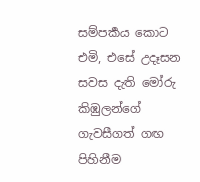සම්පර්‍කය කොට එමි, එසේ උදෑසන සවස දැති මෝරු කිඹුලන්ගේ ගැවසීගත් ගඟ පිහිනීම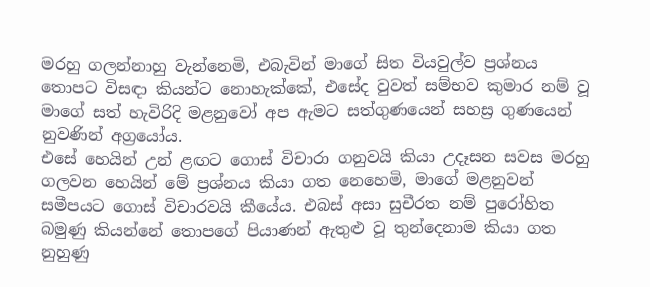මරහු ගලන්නාහු වැන්නෙමි, එබැවින් මාගේ සිත වියවුල්ව ප්‍රශ්නය තොපට විසඳා කියන්ට නොහැක්කේ, එසේද වුවත් සම්භව කුමාර නම් වූ මාගේ සත් හැවිරිදි මළනුවෝ අප ඇමට සත්ගුණයෙන් සහස්‍ර ගුණයෙන් නුවණින් අග්‍රයෝය.
එසේ හෙයින් උන් ළඟට ගොස් විචාරා ගනුවයි කියා උදෑසන සවස මරහු ගලවන හෙයින් මේ ප්‍රශ්නය කියා ගත නෙහෙමි, මාගේ මළනුවන් සමීපයට ගොස් විචාරවයි කීයේය. එබස් අසා සුචීරත නම් පුරෝහිත බමුණු කියන්නේ තොපගේ පියාණන් ඇතුළු වූ තුන්දෙනාම කියා ගත නුහුණු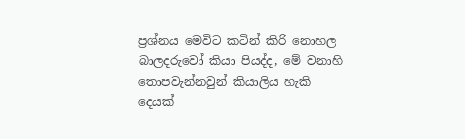ප්‍රශ්නය මෙවිට කටින් කිරි නොහල බාලදරුවෝ කියා පියද්ද, මේ වනාහි තොපවැන්නවුන් කියාලිය හැකි දෙයක්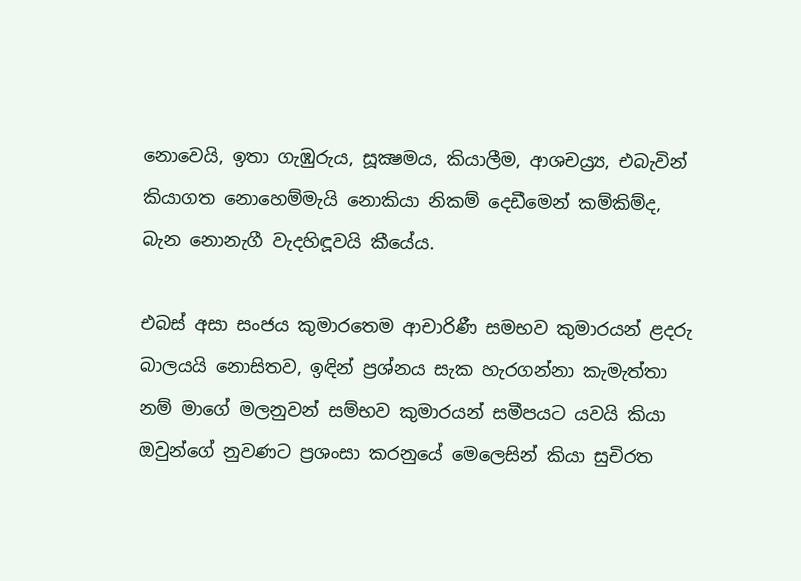නොවෙයි, ඉතා ගැඹුරුය, සූක්‍ෂමය, කියාලීම, ආශචය්‍ර්‍ය, එබැවින් කියාගත නොහෙම්මැයි නොකියා නිකම් දෙඩීමෙන් කම්කිම්ද, බැන නොනැගී වැදහිඳූවයි කීයේය.

එබස් අසා සංජය කුමාරතෙම ආචාරිණී සමභව කුමාරයන් ළදරු බාලයයි නොසිතව, ඉඳින් ප්‍රශ්නය සැක හැරගන්නා කැමැත්තා නම් මාගේ මලනුවන් සම්භව කුමාරයන් සමීපයට යවයි කියා ඔවුන්ගේ නුවණට ප්‍රශංසා කරනුයේ මෙලෙසින් කියා සුචිරත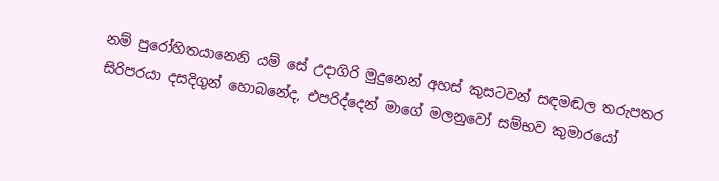නම් පුරෝහිතයානෙනි යම් සේ උදාගිරි මුදුනෙන් අහස් කුසටවන් සඳමඬල තරුපතර සිරිපරයා දසදිගුන් හොබනේද, එපරිද්දෙන් මාගේ මලනුවෝ සම්භව කුමාරයෝ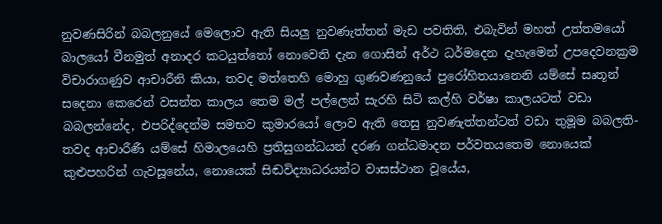නුවණසිරින් බබලනුයේ මෙලොව ඇති සියලු නුවණැත්තන් මැඩ පවතිති, එබැවින් මහත් උත්තමයෝ බාලයෝ වීනමුත් අනාදර කටයුත්තෝ නොවෙති දැන ගොසින් අර්ථ ධර්මදෙන දැහැමෙන් උපදෙවනක්‍රම විචාරාගණුව ආචාරීනි කියා, තවද මත්තෙහි මොහු ගුණවණනුයේ පුරෝහිතයානෙනි යම්සේ සෘතූන් සදෙනා කෙරෙන් වසන්ත කාලය තෙම මල් පල්ලෙන් සැරහි සිටි කල්හි වර්ෂා කාලයටත් වඩා බබලන්නේද, එපරිද්දෙන්ම සමභව කුමාරයෝ ලොව ඇති තෙසු නුවණැත්තන්ටත් වඩා තුමූම බබලති-තවද ආචාරීණී යම්සේ හිමාලයෙහි ප්‍රතිසුගන්ධයන් දරණ ගන්ධමාදන පර්වතයතෙම නොයෙක් කුළුපහරින් ගැවසූනේය, නොයෙක් සිඬවිද්‍යාධරයන්ට වාසස්ථාන වූයේය,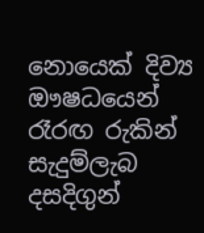නොයෙක් දිව්‍ය ඖෂධයෙන් රෑරඟ රුකින් සැදුම්ලැබ දසදිගුන්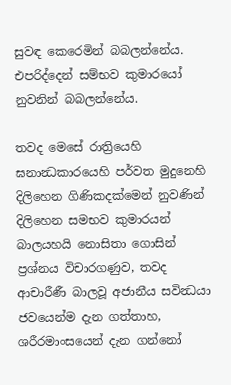සුවඳ කෙරෙමින් බබලන්නේය. එපරිද්දෙන් සම්භව කුමාරයෝ නුවනින් බබලන්නේය.

තවද මෙසේ රාත්‍රියෙහි ඝනාන්‍ධකාරයෙහි පර්වත මුදුනෙහි දිලිහෙන ගිණිකදක්මෙන් නුවණින් දිලිහෙන සමභව කුමාරයන් බාලයහයි නොසිතා ගොසින් ප්‍රශ්නය විචාරගණුව, තවද ආචාරීණී බාලවූ අජානීය සවින්‍ධයා ජවයෙන්ම දැන ගත්තාහ, ශරීරමාංසයෙන් දැන ගන්නෝ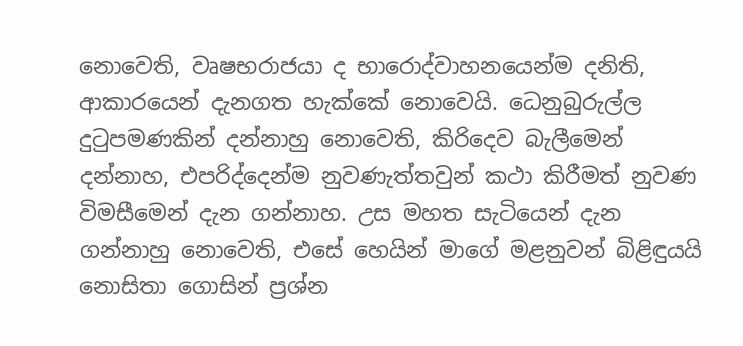නොවෙති, වෘෂභරාජයා ද භාරොද්වාහනයෙන්ම දනිති, ආකාරයෙන් දැනගත හැක්කේ නොවෙයි. ධෙනුබුරුල්ල දුටුපමණකින් දන්නාහු නොවෙති, කිරිදෙව බැලීමෙන් දන්නාහ, එපරිද්දෙන්ම නුවණැත්තවුන් කථා කිරීමත් නුවණ විමසීමෙන් දැන ගන්නාහ. උස මහත සැටියෙන් දැන ගන්නාහු නොවෙති, එසේ හෙයින් මාගේ මළනුවන් බිළිඳුයයි නොසිතා ගොසින් ප්‍රශ්න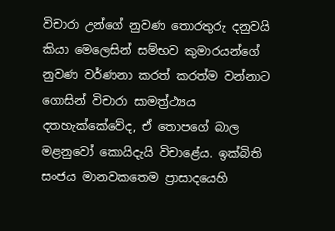විචාරා උන්ගේ නුවණ තොරතුරු දනුවයි කියා මෙලෙසින් සම්භව කුමාරයන්ගේ නුවණ වර්ණනා කරත් කරත්ම වන්නාට ගොසින් විචාරා සාමත්‍ර්‍ථ්‍යය දතහැක්කේවේද, ඒ තොපගේ බාල මළනුවෝ කොයිදැයි විචාළේය. ඉක්බිති සංජය මානවකතෙම ප්‍රාසාදයෙහි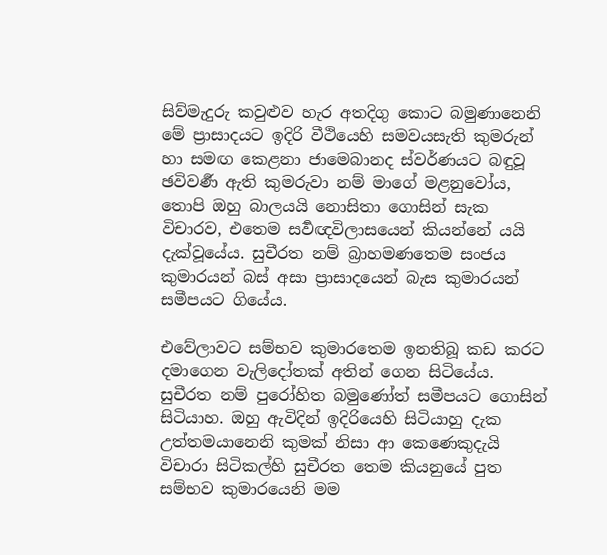සිව්මැදුරු කවුළුව හැර අතදිගු කොට බමුණානෙනි මේ ප්‍රාසාදයට ඉදිරි වීථියෙහි සමවයසැති කුමරුන් හා සමඟ කෙළනා ජාමෙබානද ස්වර්ණයට බඳුවූ ඡවිවර්‍ණ ඇති කුමරුවා නම් මාගේ මළනුවෝය, තොපි ඔහු බාලයයි නොසිතා ගොසින් සැක විචාරව, එතෙම සර්‍වඥවිලාසයෙන් කියන්නේ යයි දැක්වූයේය. සුචීරත නම් බ්‍රාහමණතෙම සංජය කුමාරයන් බස් අසා ප්‍රාසාදයෙන් බැස කුමාරයන් සමීපයට ගියේය.

එවේලාවට සම්භව කුමාරතෙම ඉනතිබූ කඩ කරට දමාගෙන වැලිදෝතක් අතින් ගෙන සිටියේය. සුචීරත නම් පුරෝහිත බමුණෝත් සමීපයට ගොසින් සිටියාහ. ඔහු ඇවිදින් ඉදිරියෙහි සිටියාහු දැක උත්තමයානෙනි කුමක් නිසා ආ කෙණෙකුදැයි විචාරා සිටිකල්හි සුචීරත තෙම කියනුයේ පුත සම්භව කුමාරයෙනි මම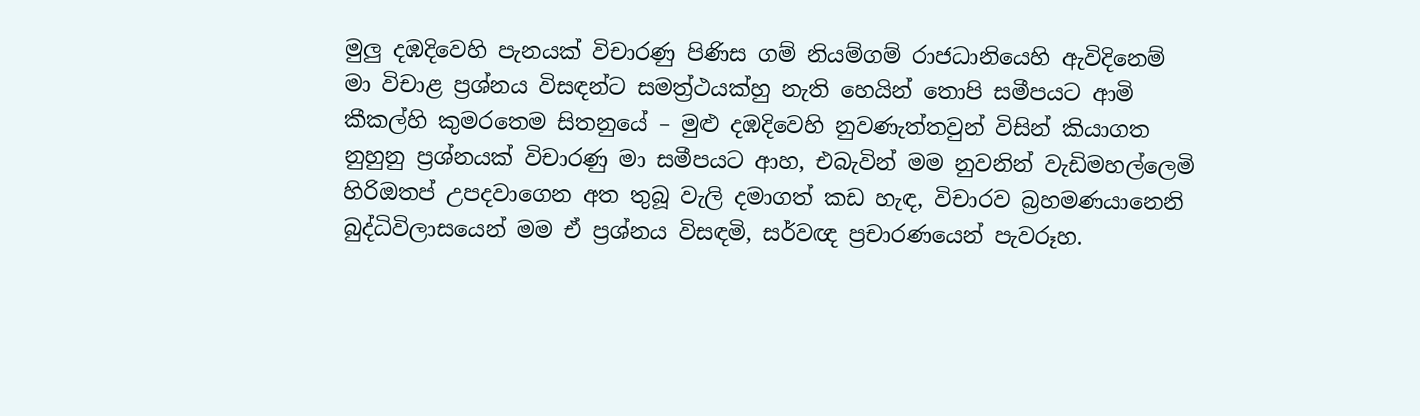මුලු දඹදිවෙහි පැනයක් විචාරණු පිණිස ගම් නියම්ගම් රාජධානියෙහි ඇවිදිනෙම් මා විචාළ ප්‍රශ්නය විසඳන්ට සමත්‍ර්‍ථයක්හු නැති හෙයින් තොපි සමීපයට ආමි කීකල්හි කුමරතෙම සිතනුයේ – මුළු දඹදිවෙහි නුවණැත්තවුන් විසින් කියාගත නුහුනු ප්‍රශ්නයක් විචාරණු මා සමීපයට ආහ, එබැවින් මම නුවනින් වැඩිමහල්ලෙමි හිරිඔතප් උපදවාගෙන අත තුබූ වැලි දමාගත් කඩ හැඳ, විචාරව බ්‍රහමණයානෙනි බුද්ධිවිලාසයෙන් මම ඒ ප්‍රශ්නය විසඳමි, සර්වඥ ප්‍රචාරණයෙන් පැවරූහ.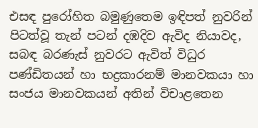එසඳ පුරෝහිත බමුණුතෙම ඉඳිපත් නුවරින් පිටත්වූ තැන් පටන් දඹදිව ඇවිද නියාවද, සබඳ බරණැස් නුවරට ඇවිත් විධුර පණ්ඩිතයන් හා භද්‍රකාරනම් මානවකයා හා සංජය මානවකයන් අතින් විචාළතෙන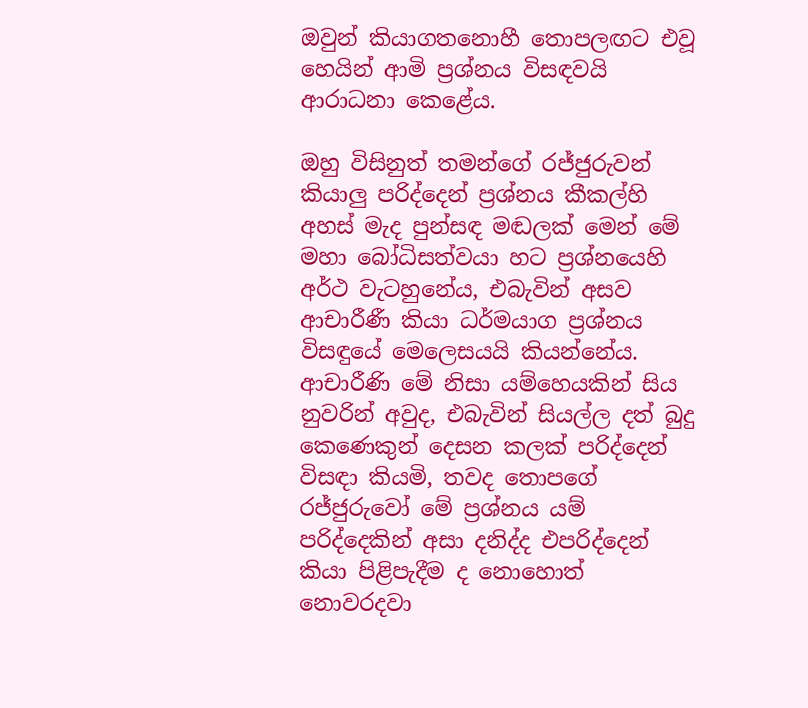ඔවුන් කියාගතනොහී තොපලඟට එවූ හෙයින් ආමි ප්‍රශ්නය විසඳවයි ආරාධනා කෙළේය.

ඔහු විසිනුත් තමන්ගේ රජ්ජුරුවන් කියාලු පරිද්දෙන් ප්‍රශ්නය කීකල්හි අහස් මැද පුන්සඳ මඬලක් මෙන් මේ මහා බෝධිසත්වයා හට ප්‍රශ්නයෙහි අර්ථ වැටහුනේය, එබැවින් අසව ආචාරීණී කියා ධර්මයාග ප්‍රශ්නය විසඳුයේ මෙලෙසයයි කියන්නේය. ආචාරීණි මේ නිසා යම්හෙයකින් සිය නුවරින් අවුද, එබැවින් සියල්ල දත් බුදු කෙණෙකුන් දෙසන කලක් පරිද්දෙන් විසඳා කියමි, තවද තොපගේ රජ්ජුරුවෝ මේ ප්‍රශ්නය යම් පරිද්දෙකින් අසා දනිද්ද එපරිද්දෙන් කියා පිළිපැදීම ද නොහොත් නොවරදවා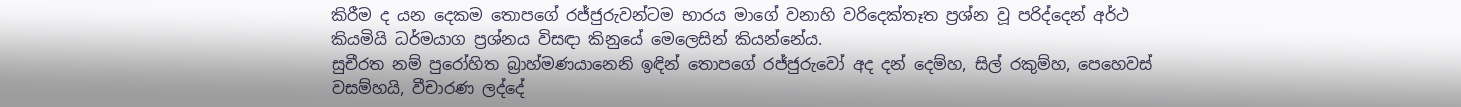කිරීම ද යන දෙකම තොපගේ රජ්ජුරුවන්ටම භාරය මාගේ වනාහි වරිදෙක්තෑත ප්‍රශ්න වූ පරිද්දෙන් අර්ථ කියමියි ධර්මයාග ප්‍රශ්නය විසඳා කිනුයේ මෙලෙසින් කියන්නේය.
සුචීරත නම් පුරෝහිත බ්‍රාහ්මණයානෙනි ඉඳින් තොපගේ රජ්ජුරුවෝ අද දන් දෙම්හ, සිල් රකුම්හ, පෙහෙවස් වසම්හයි, වීචාරණ ලද්දේ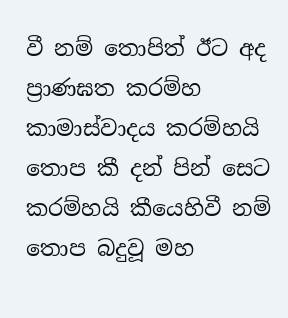වී නම් තොපිත් ඊට අද ප්‍රාණඝත කරම්හ කාමාස්වාදය කරම්හයි තොප කී දන් පින් සෙට කරම්හයි කීයෙහිවී නම් තොප බදුවූ මහ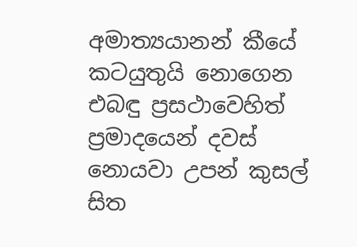අමාත්‍යයානන් කීයේ කටයුතුයි නොගෙන එබඳු ප්‍රසථාවෙහිත් ප්‍රමාදයෙන් දවස් නොයවා උපන් කුසල් සිත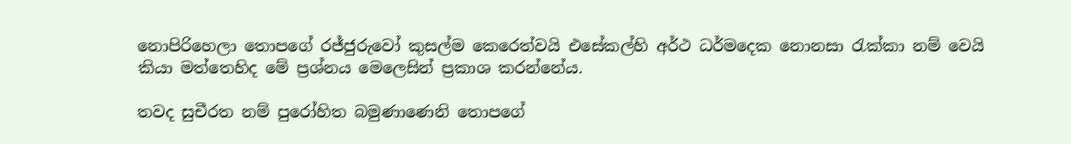නොපිරිහෙලා තොපගේ රජ්ජුරුවෝ කුසල්ම කෙරෙත්වයි එසේකල්හි අර්ථ ධර්මදෙක නොනසා රැක්කා නම් වෙයි කියා මත්තෙහිද මේ ප්‍රශ්නය මෙලෙසින් ප්‍රකාශ කරන්නේය.

තවද සුචීරත නම් පුරෝහිත බමුණාණෙනි තොපගේ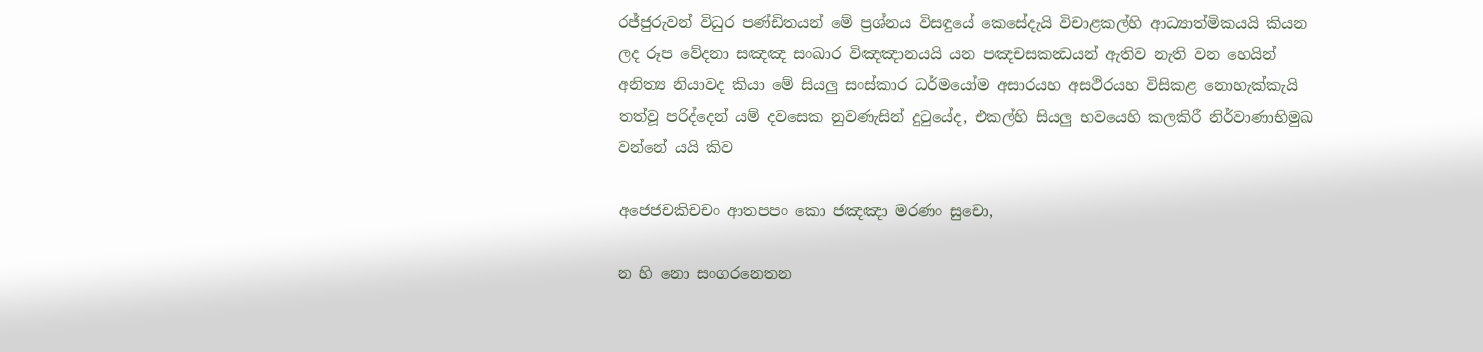රජ්ජුරුවන් විධුර පණ්ඩිතයන් මේ ප්‍රශ්නය විසඳුයේ කෙසේදැයි විචාළකල්හි ආධ්‍යාත්මිකයයි කියන ලද රූප වේදනා සඤඤ සංඛාර විඤඤානයයි යන පඤචසකන්‍ධයන් ඇතිව නැති වන හෙයින් අනිත්‍ය නියාවද කියා මේ සියලු සංස්කාර ධර්මයෝම අසාරයහ අසථිරයහ විසිකළ නොහැක්කැයි තත්වූ පරිද්දෙන් යම් දවසෙක නුවණැසින් දුටුයේද, එකල්හි සියලු භවයෙහි කලකිරී නිර්වාණාභිමුඛ වන්නේ යයි කිව

අජෙජචකිචචං ආතපපං කො ජඤඤා මරණං සුචො,

න හි නො සංගරනෙතන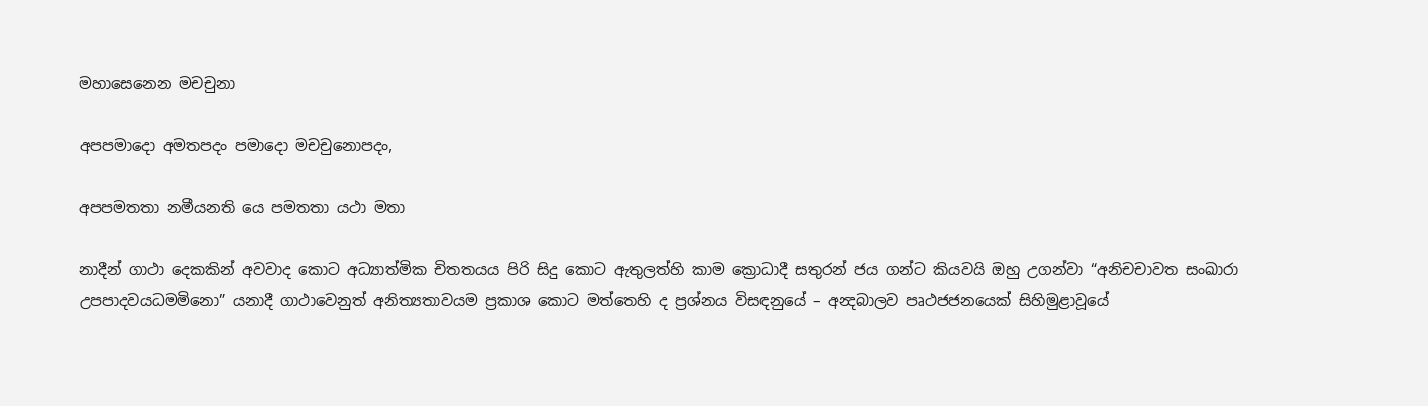මහාසෙනෙන මචචුනා

අපපමාදො අමතපදං පමාදො මචචුනොපදං,

අපපමතතා නමීයනති යෙ පමතතා යථා මතා

නාදීන් ගාථා දෙකකින් අවවාද කොට අධ්‍යාත්මික චිතතයය පිරි සිදු කොට ඇතුලත්හි කාම ක්‍රොධාදී සතුරන් ජය ගන්ට කියවයි ඔහු උගන්වා “අනිචචාවත සංඛාරා උපපාදවයධමමිනො” යනාදී ගාථාවෙනුත් අනිත්‍යතාවයම ප්‍රකාශ කොට මත්තෙහි ද ප්‍රශ්නය විසඳනුයේ – අන්‍දබාලව පෘථජජනයෙක් සිහිමුළාවූයේ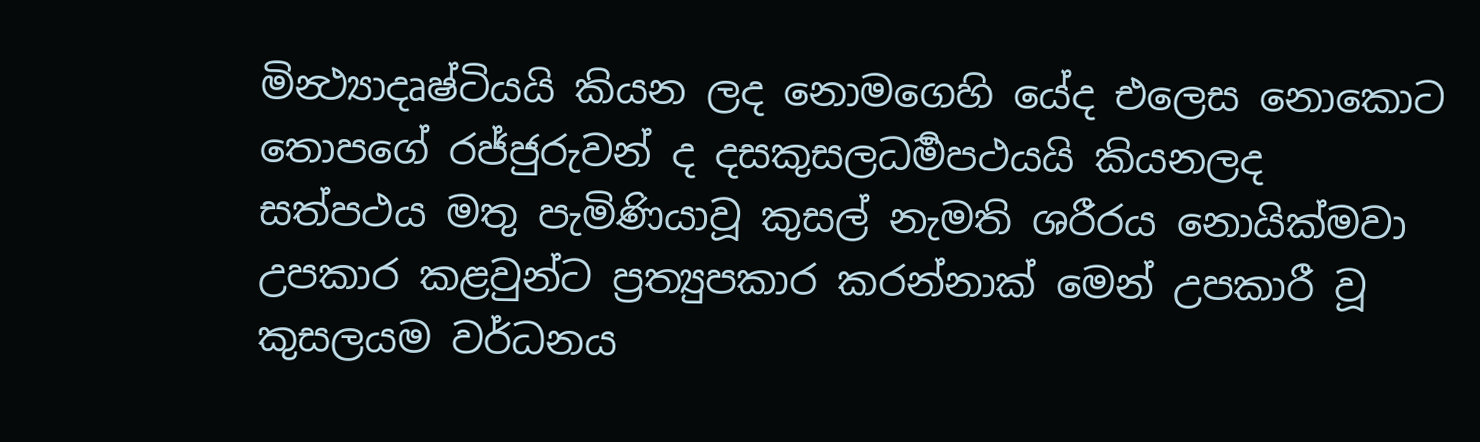මින්‍ථ්‍යාදෘෂ්ටියයි කියන ලද නොමගෙහි යේද එලෙස නොකොට තොපගේ රජ්ජුරුවන් ද දසකුසලධර්‍මපථයයි කියනලද සත්පථය මතු පැමිණියාවූ කුසල් නැමති ශරීරය නොයික්මවා උපකාර කළවුන්ට ප්‍රත්‍යුපකාර කරන්නාක් මෙන් උපකාරී වූ කුසලයම වර්ධනය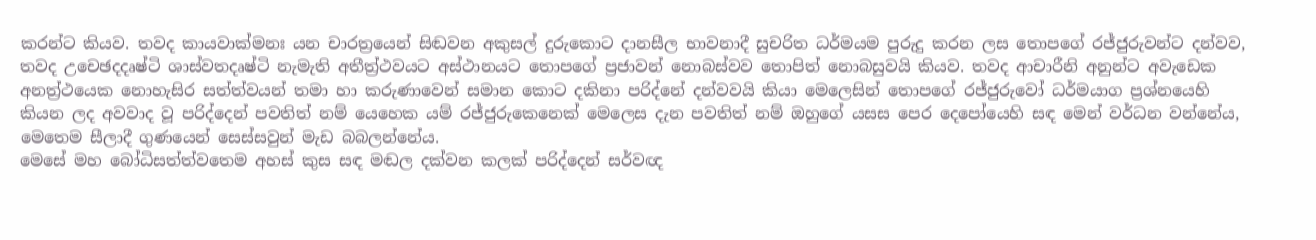කරන්ට කියව. තවද කායවාක්මනඃ යන චාරත්‍රයෙන් සිඬවන අකුසල් දුරුකොට දානසීල භාවනාදී සුචරිත ධර්මයම පුරුදු කරන ලස තොපගේ රජ්ජුරුවන්ට දන්වව, තවද උචෙඡදදෘෂ්ටි ශාස්වතදෘෂ්ටි නැමැති අතීත්‍ර්‍ථවයට අස්ථානයට තොපගේ ප්‍රජාවන් නොබස්වව තොපිත් නොබසුවයි කියව. තවද ආචාරීනි අනුන්ට අවැඩෙක අනත්‍ර්‍ථයෙක නොහැසිර සත්ත්වයන් තමා හා කරුණාවෙන් සමාන කොට දකිනා පරිද්නේ දන්වවයි කියා මෙලෙසින් තොපගේ රජ්ජුරුවෝ ධර්මයාග ප්‍රශ්නයෙහි කියන ලද අවවාද වූ පරිද්දෙන් පවතිත් නම් යෙහෙක යම් රජ්ජුරුකෙනෙක් මෙලෙස දැන පවතිත් නම් ඔහුගේ යසස පෙර දෙපෝයෙහි සඳ මෙන් වර්ධන වන්නේය, මෙතෙම සීලාදී ගුණයෙන් සෙස්සවුන් මැඩ බබලන්නේය.
මෙසේ මහ බෝධිසත්ත්වතෙම අහස් කුස සඳ මඬල දක්වන කලක් පරිද්දෙන් සර්වඥ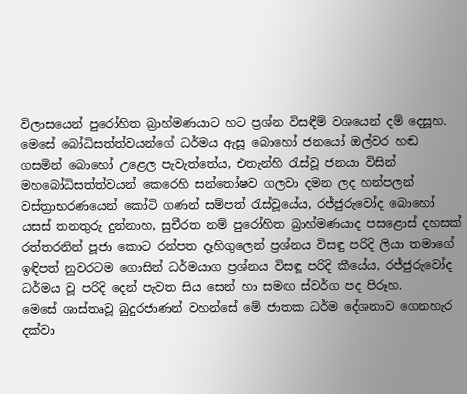විලාසයෙන් පුරෝහිත බ්‍රාහ්මණයාට හට ප්‍රශ්න විසඳීම් වශයෙන් දම් දෙසූහ. මෙසේ බෝධිසත්ත්වයන්ගේ ධර්මය ඇසූ බොහෝ ජනයෝ ඔල්වර හඬ ගසමින් බොහෝ උළෙල පැවැත්තේය, එතැන්හි රැස්වූ ජනයා විසින් මහබෝධිසත්ත්වයන් කෙරෙහි සන්තෝෂව ගලවා දමන ලද හන්පලන් වස්ත්‍රාභරණයෙන් කෝටි ගණන් සම්පත් රැස්වූයේය, රජ්ජුරුවෝද බොහෝ යසස් තනතුරු දුන්නාහ, සුචීරත නම් පුරෝහිත බ්‍රාහ්මණයාද පසළොස් දහසක් රත්තරනින් පූජා කොට රන්පත දෑහිගුලෙන් ප්‍රශ්නය විසඳු පරිදි ලියා තමාගේ ඉඳිපත් නුවරටම ගොසින් ධර්මයාග ප්‍රශ්නය විසඳූ පරිදි කීයේය, රජ්ජුරුවෝද ධර්මය වූ පරිදි දෙන් පැවත සිය සෙන් හා සමඟ ස්වර්ග පද පිරූහ.
මෙසේ ශාස්තෘවූ බුදුරජාණන් වහන්සේ මේ ජාතක ධර්ම දේශනාව ගෙනහැර දක්වා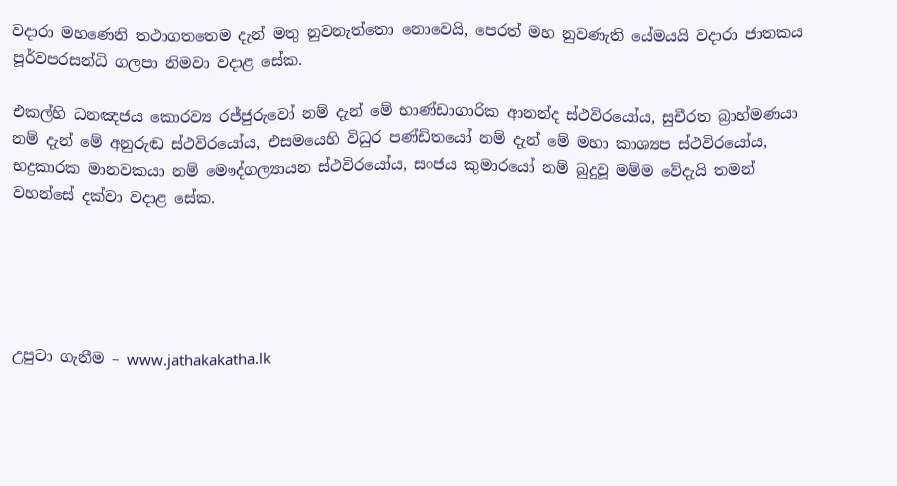වදාරා මහණෙනි තථාගතතෙම දැන් මතු නුවනැත්තො නොවෙයි, පෙරත් මහ නුවණැති යේමයයි වදාරා ජාතකය පූර්වපරසන්ධි ගලපා නිමවා වදාළ සේක.

එකල්හි ධනඤජය කොරව්‍ය රජ්ජුරුවෝ නම් දැන් මේ භාණ්ඩාගාරික ආනන්ද ස්ථවිරයෝය, සුචීරත බ්‍රාහ්මණයා නම් දැන් මේ අනුරුඬ ස්ථවිරයෝය, එසමයෙහි විධුර පණ්ඩිතයෝ නම් දැන් මේ මහා කාශ්‍යප ස්ථවිරයෝය, භද්‍රකාරක මානවකයා නම් මෞද්ගල්‍යායන ස්ථවිරයෝය, සංජය කුමාරයෝ නම් බුදුවූ මම්ම වේදැයි තමන් වහන්සේ දක්වා වදාළ සේක.





උපුටා ගැනීම – www.jathakakatha.lk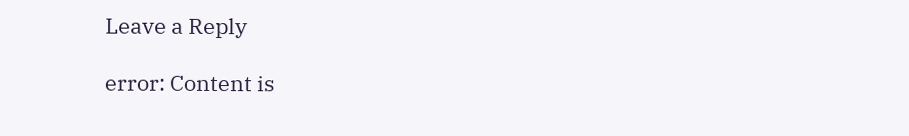Leave a Reply

error: Content is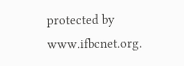protected by www.ifbcnet.org.